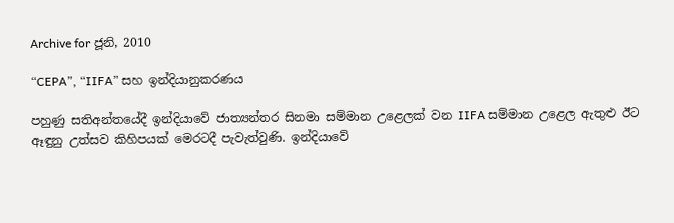Archive for ජූනි, 2010

“CEPA”, “IIFA” සහ ඉන්දියානුකරණය

පහුණු සතිඅන්තයේදී ඉන්දියාවේ ජාත්‍යන්තර සිනමා සම්මාන උළෙලක් වන IIFA සම්මාන උළෙල ඇතුළු ඊට ඈඳුනු උත්සව කිහිපයක් මෙරටදී පැවැත්වුණි. ඉන්දියාවේ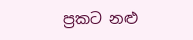ප්‍රකට නළු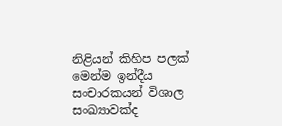නිළියන් කිහිප පලක් මෙන්ම ඉන්දීය සංචාරකයන් විශාල සංඛ්‍යාවක්ද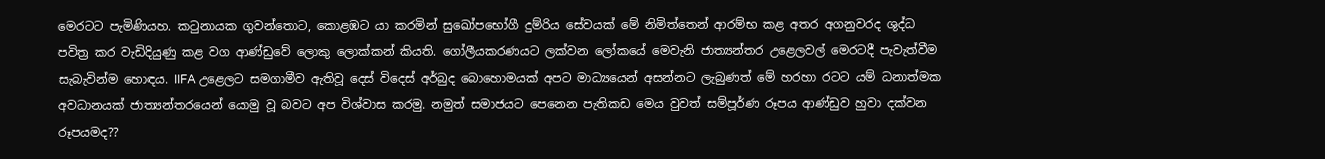මෙරටට පැමිණියහ. කටුනායක ගුවන්තොට, කොළඹට යා කරමින් සුඛෝපභෝගී දුම්රිය සේවයක් මේ නිමිත්තෙන් ආරම්භ කළ අතර අගනුවරද ශුද්ධ පවිත්‍ර කර වැඩිදියුණු කළ වග ආණ්ඩුවේ ලොකු ලොක්කන් කියති. ගෝලීයකරණයට ලක්වන ලෝකයේ මෙවැනි ජාත්‍යන්තර උළෙලවල් මෙරටදී පැවැත්වීම සැබැවින්ම හොඳය. IIFA උළෙලට සමගාමීව ඇතිවූ දෙස් විදෙස් අර්බුද බොහොමයක් අපට මාධ්‍යයෙන් අසන්නට ලැබුණත් මේ හරහා රටට යම් ධනාත්මක අවධානයක් ජාත්‍යන්තරයෙන් යොමු වූ බවට අප විශ්වාස කරමු. නමුත් සමාජයට පෙනෙන පැතිකඩ මෙය වුවත් සම්පූර්ණ රූපය ආණ්ඩුව හුවා දක්වන රූපයමද??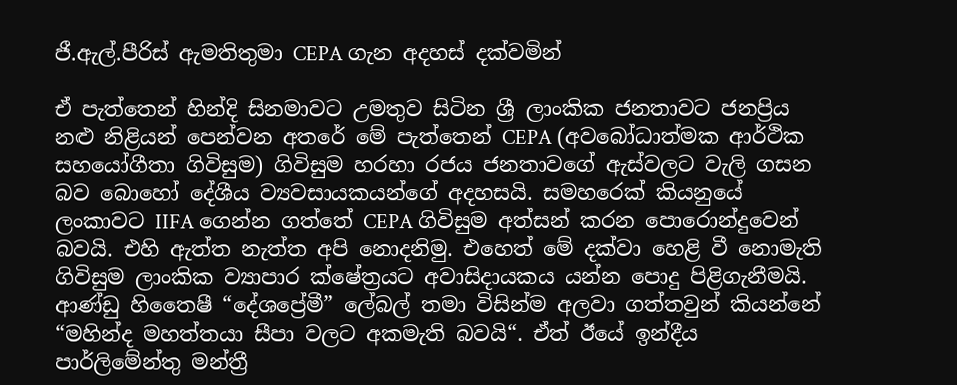ජී.ඇල්.පීරිස් ඇමතිතුමා CEPA ගැන අදහස් දක්වමින්

ඒ පැත්තෙන් හින්දි සිනමාවට උමතුව සිටින ශ්‍රී ලාංකික ජනතාවට ජනප්‍රිය නළු නිළියන් පෙන්වන අතරේ මේ පැත්තෙන් CEPA (අවබෝධාත්මක ආර්ථික සහයෝගීතා ගිවිසුම) ගිවිසුම හරහා රජය ජනතාවගේ ඇස්වලට වැලි ගසන බව බොහෝ දේශීය ව්‍යවසායකයන්ගේ අදහසයි. සමහරෙක් කියනුයේ ලංකාවට IIFA ගෙන්න ගත්තේ CEPA ගිවිසුම අත්සන් කරන පොරොන්දුවෙන් බවයි. එහි ඇත්ත නැත්ත අපි නොදනිමු. එහෙත් මේ දක්වා හෙළි වී නොමැති ගිවිසුම ලාංකික ව්‍යාපාර ක්ෂේත්‍රයට අවාසිදායකය යන්න පොදු පිළිගැනීමයි. ආණ්ඩු හිතෛෂී “දේශප්‍රේමී” ලේබල් තමා විසින්ම අලවා ගත්තවුන් කියන්නේ “මහින්ද මහත්තයා සීපා වලට අකමැති බවයි“. ඒත් ඊයේ ඉන්දීය පාර්ලිමේන්තු මන්ත්‍රී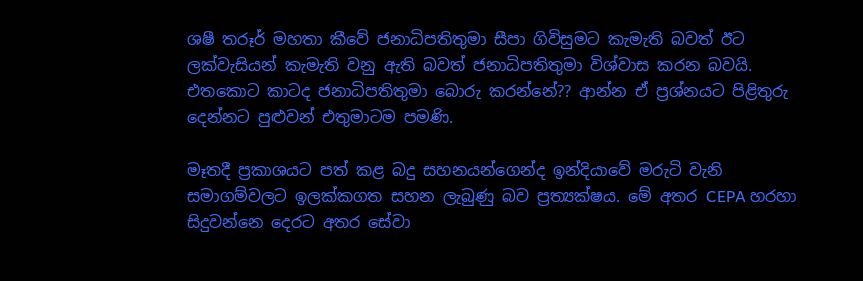ශෂී තරූර් මහතා කීවේ ජනාධිපතිතුමා සීපා ගිවිසුමට කැමැති බවත් ඊට ලක්වැසියන් කැමැති වනු ඇති බවත් ජනාධිපතිතුමා විශ්වාස කරන බවයි. එතකොට කාටද ජනාධිපතිතුමා බොරු කරන්නේ?? ආන්න ඒ ප්‍රශ්නයට පිළිතුරු දෙන්නට පුළුවන් එතුමාටම පමණි.

මෑතදී ප්‍රකාශයට පත් කළ බදු සහනයන්ගෙන්ද ඉන්දියාවේ මරුටි වැනි සමාගම්වලට ඉලක්කගත සහන ලැබුණු බව ප්‍රත්‍යක්ෂය. මේ අතර CEPA හරහා සිදුවන්නෙ දෙරට අතර සේවා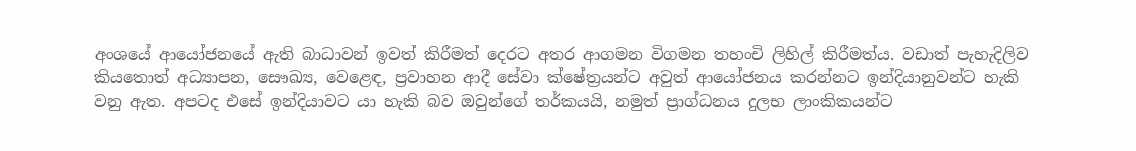අංශයේ ආයෝජනයේ ඇති බාධාවන් ඉවත් කිරීමත් දෙරට අතර ආගමන විගමන තහංචි ලිහිල් කිරීමත්ය. වඩාත් පැහැදිලිව කියතොත් අධ්‍යාපන, සෞඛ්‍ය, වෙළෙඳ, ප්‍රවාහන ආදී සේවා ක්ෂේත්‍රයන්ට අවුත් ආයෝජනය කරන්නට ඉන්දියානුවන්ට හැකි වනු ඇත. අපටද එසේ ඉන්දියාවට යා හැකි බව ඔවුන්ගේ තර්කයයි, නමුත් ප්‍රාග්ධනය දුලභ ලාංකිකයන්ට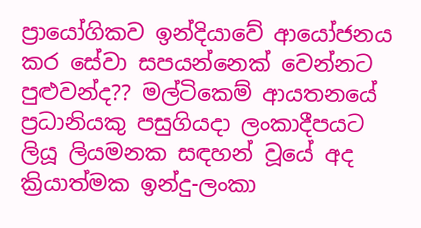ප්‍රායෝගිකව ඉන්දියාවේ ආයෝජනය කර සේවා සපයන්නෙක් වෙන්නට පුළුවන්ද?? මල්ටිකෙම් ආයතනයේ ප්‍රධානියකු පසුගියදා ලංකාදීපයට ලියූ ලියමනක සඳහන් වූයේ අද ක්‍රියාත්මක ඉන්දු-ලංකා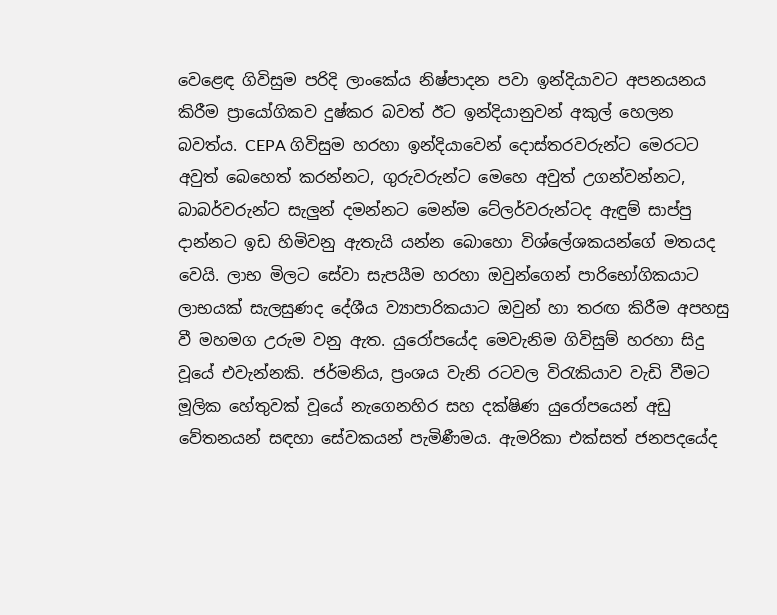වෙළෙඳ ගිවිසුම පරිදි ලාංකේය නිෂ්පාදන පවා ඉන්දියාවට අපනයනය කිරීම ප්‍රායෝගිකව දුෂ්කර බවත් ඊට ඉන්දියානුවන් අකුල් හෙලන බවත්ය. CEPA ගිවිසුම හරහා ඉන්දියාවෙන් දොස්තරවරුන්ට මෙරටට අවුත් බෙහෙත් කරන්නට, ගුරුවරුන්ට මෙහෙ අවුත් උගන්වන්නට, බාබර්වරුන්ට සැලුන් දමන්නට මෙන්ම ටේලර්වරුන්ටද ඇඳුම් සාප්පු දාන්නට ඉඩ හිමිවනු ඇතැයි යන්න බොහො විශ්ලේශකයන්ගේ මතයද වෙයි. ලාභ මිලට සේවා සැපයීම හරහා ඔවුන්ගෙන් පාරිභෝගිකයාට ලාභයක් සැලසුණද දේශීය ව්‍යාපාරිකයාට ඔවුන් හා තරඟ කිරීම අපහසු වී මහමග උරුම වනු ඇත. යුරෝපයේද මෙවැනිම ගිවිසුම් හරහා සිදු වූයේ එවැන්නකි. ජර්මනිය, ප්‍රංශය වැනි රටවල විරැකියාව වැඩි වීමට මූලික හේතුවක් වූයේ නැගෙනහිර සහ දක්ෂිණ යුරෝපයෙන් අඩු වේතනයන් සඳහා සේවකයන් පැමිණීමය. ඇමරිකා එක්සත් ජනපදයේද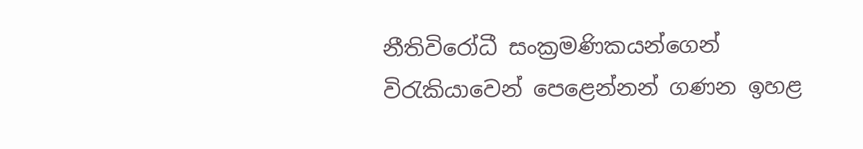නීතිවිරෝධී සංක්‍රමණිකයන්ගෙන් විරැකියාවෙන් පෙළෙන්නන් ගණන ඉහළ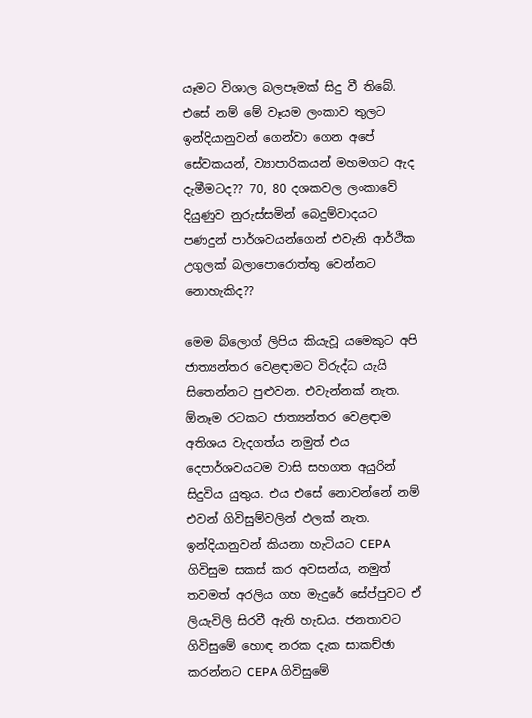යෑමට විශාල බලපෑමක් සිදු වී තිබේ. එසේ නම් මේ වෑයම ලංකාව තුලට ඉන්දියානුවන් ගෙන්වා ගෙන අපේ සේවකයන්, ව්‍යාපාරිකයන් මහමගට ඇද දැමීමටද?? 70, 80 දශකවල ලංකාවේ දියුණුව නුරුස්සමින් බෙදුම්වාදයට පණදුන් පාර්ශවයන්ගෙන් එවැනි ආර්ථික උගුලක් බලාපොරොත්තු වෙන්නට නොහැකිද??

මෙම බ්ලොග් ලිපිය කියැවූ යමෙකුට අපි ජාත්‍යන්තර වෙළඳාමට විරුද්ධ යැයි සිතෙන්නට පුළුවන. එවැන්නක් නැත. ඕනෑම රටකට ජාත්‍යන්තර වෙළඳාම අතිශය වැදගත්ය නමුත් එය දෙපාර්ශවයටම වාසි සහගත අයුරින් සිදුවිය යුතුය. එය එසේ නොවන්නේ නම් එවන් ගිවිසුම්වලින් ඵලක් නැත. ඉන්දියානුවන් කියනා හැටියට CEPA ගිවිසුම සකස් කර අවසන්ය, නමුත් තවමත් අරලිය ගහ මැදුරේ සේප්පුවට ඒ ලියැවිලි සිරවී ඇති හැඩය. ජනතාවට ගිවිසුමේ හොඳ නරක දැක සාකච්ඡා කරන්නට CEPA ගිවිසුමේ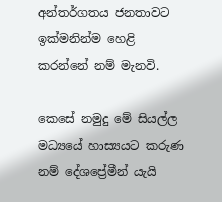අන්තර්ගතය ජනතාවට ඉක්මනින්ම හෙළි කරන්නේ නම් මැනවි.

කෙසේ නමුදු මේ සියල්ල මධ්‍යයේ හාස්‍යයට කරුණ නම් දේශප්‍රේමීන් යැයි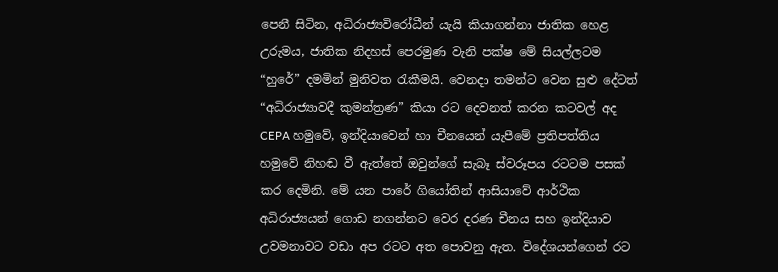පෙනී සිටින, අධිරාජ්‍යවිරෝධීන් යැයි කියාගන්නා ජාතික හෙළ උරුමය, ජාතික නිදහස් පෙරමුණ වැනි පක්ෂ මේ සියල්ලටම “හුරේ” දමමින් මුනිවත රැකීමයි. වෙනදා තමන්ට වෙන සුළු දේටත් “අධිරාජ්‍යාවදී කුමන්ත්‍රණ” කියා රට දෙවනත් කරන කටවල් අද CEPA හමුවේ, ඉන්දියාවෙන් හා චීනයෙන් යැපීමේ ප්‍රතිපත්තිය හමුවේ නිහඬ වී ඇත්තේ ඔවුන්ගේ සැබෑ ස්වරූපය රටටම පසක් කර දෙමිනි. මේ යන පාරේ ගියෝතින් ආසියාවේ ආර්ථික අධිරාජ්‍යයන් ගොඩ නගන්නට වෙර දරණ චීනය සහ ඉන්දියාව උවමනාවට වඩා අප රටට අත පොවනු ඇත. විදේශයන්ගෙන් රට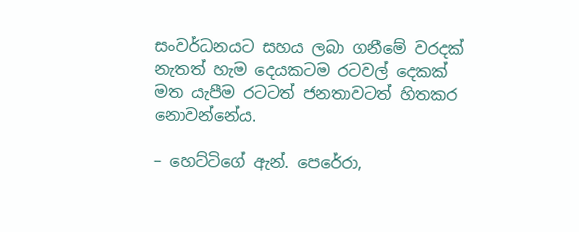සංවර්ධනයට සහය ලබා ගනීමේ වරදක් නැතත් හැම දෙයකටම රටවල් දෙකක් මත යැපීම රටටත් ජනතාවටත් හිතකර නොවන්නේය.

– හෙට්ටිගේ ඇන්. පෙරේරා,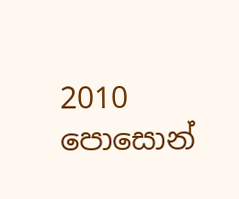2010 පොසොන්